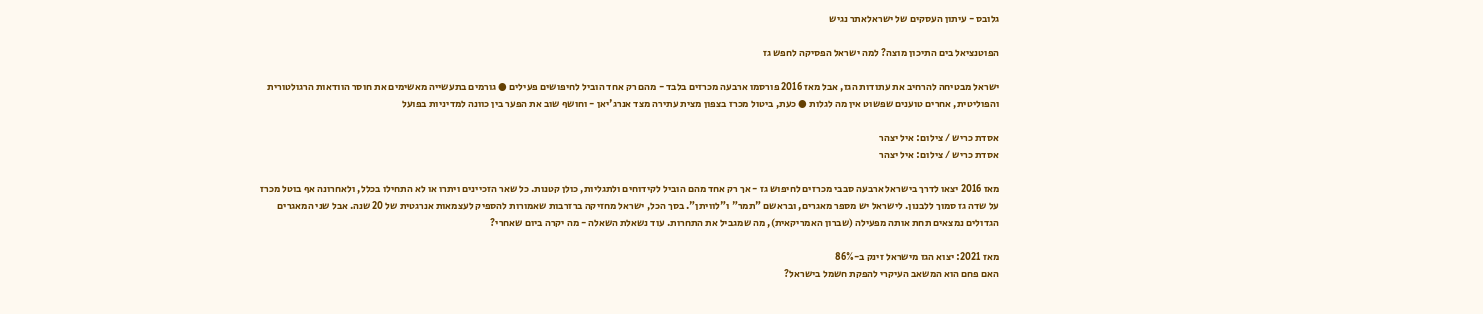גלובס - עיתון העסקים של ישראלאתר נגיש

הפוטנציאל בים התיכון מוצה? למה ישראל הפסיקה לחפש גז

ישראל מבטיחה להרחיב את עתודות הגז, אבל מאז 2016 פורסמו ארבעה מכרזים בלבד - מהם רק אחד הוביל לחיפושים פעילים ● גורמים בתעשייה מאשימים את חוסר הוודאות הרגולטורית והפוליטית, אחרים טוענים שפשוט אין מה לגלות ● כעת, ביטול מכרז בצפון מצית עתירה מצד אנרג'יאן - וחושף שוב את הפער בין כוונה למדיניות בפועל

אסדת כריש / צילום: איל יצהר
אסדת כריש / צילום: איל יצהר

מאז 2016 יצאו לדרך בישראל ארבעה סבבי מכרזים לחיפוש גז - אך רק אחד מהם הוביל לקידוחים ולתגליות, כולן קטנות. כל שאר הזכיינים ויתרו או לא התחילו בכלל, ולאחרונה אף בוטל מכרז על שדה גז סמוך ללבנון. לישראל יש מספר מאגרים, ובראשם "תמר" ו"לוויתן". בסך הכל, ישראל מחזיקה ברזרבות שאמורות להספיק לעצמאות אנרגטית של 20 שנה. אבל שני המאגרים הגדולים נמצאים תחת אותה מפעילה (שברון האמריקאית), מה שמגביל את התחרות. עוד נשאלת השאלה - מה יקרה ביום שאחרי?

מאז 2021: יצוא הגז מישראל זינק ב-86%
האם פחם הוא המשאב העיקרי להפקת חשמל בישראל?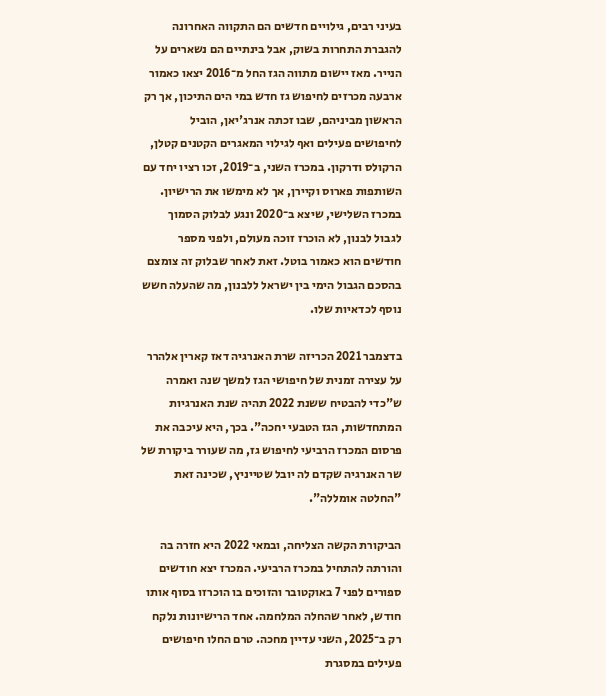בעיני רבים, גילויים חדשים הם התקווה האחרונה להגברת התחרות בשוק, אבל בינתיים הם נשארים על הנייר. מאז יישום מתווה הגז החל מ־2016 יצאו כאמור ארבעה מכרזים לחיפוש גז חדש במי הים התיכון, אך רק הראשון מביניהם, שבו זכתה אנרג'יאן, הוביל לחיפושים פעילים ואף לגילוי המאגרים הקטנים קטלן, הרקולס ודרקון. במכרז השני, ב־2019, זכו רציו יחד עם השותפות פארוס וקיירן, אך לא מימשו את הרישיון. במכרז השלישי, שיצא ב־2020 ונגע לבלוק הסמוך לגבול לבנון, לא הוכרז זוכה מעולם, ולפני מספר חודשים הוא כאמור בוטל. זאת לאחר שבלוק זה צומצם בהסכם הגבול הימי בין ישראל ללבנון, מה שהעלה חשש נוסף לכדאיות שלו.

בדצמבר 2021 הכריזה שרת האנרגיה דאז קארין אלהרר על עצירה זמנית של חיפושי הגז למשך שנה ואמרה ש"כדי להבטיח ששנת 2022 תהיה שנת האנרגיות המתחדשות, הגז הטבעי יחכה". בכך, היא עיכבה את פרסום המכרז הרביעי לחיפוש גז, מה שעורר ביקורת של שר האנרגיה שקדם לה יובל שטייניץ, שכינה זאת "החלטה אומללה".

הביקורת הקשה הצליחה, ובמאי 2022 היא חזרה בה והורתה להתחיל במכרז הרביעי. המכרז יצא חודשים ספורים לפני 7 באוקטובר והזוכים בו הוכרזו בסוף אותו חודש, לאחר שהחלה המלחמה. אחד הרישיונות נלקח רק ב־2025, השני עדיין מחכה. טרם החלו חיפושים פעילים במסגרת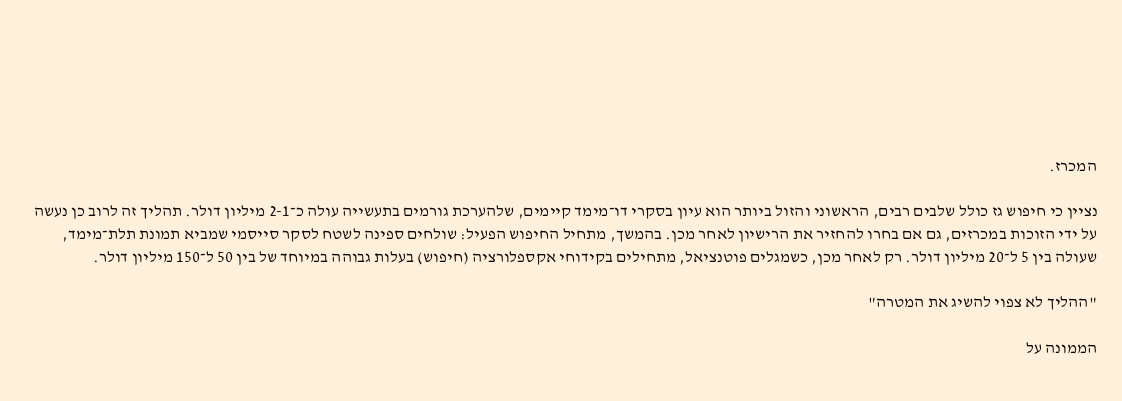המכרז.

נציין כי חיפוש גז כולל שלבים רבים, הראשוני והזול ביותר הוא עיון בסקרי דו־מימד קיימים, שלהערכת גורמים בתעשייה עולה כ־2-1 מיליון דולר. תהליך זה לרוב כן נעשה על ידי הזוכות במכרזים, גם אם בחרו להחזיר את הרישיון לאחר מכן. בהמשך, מתחיל החיפוש הפעיל: שולחים ספינה לשטח לסקר סייסמי שמביא תמונת תלת־מימד, שעולה בין 5 ל־20 מיליון דולר. רק לאחר מכן, כשמגלים פוטנציאל, מתחילים בקידוחי אקספלורציה (חיפוש) בעלות גבוהה במיוחד של בין 50 ל־150 מיליון דולר.

"ההליך לא צפוי להשיג את המטרה"

הממונה על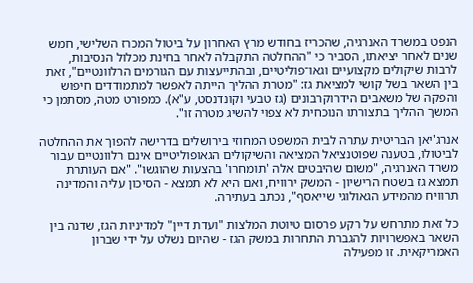הנפט במשרד האנרגיה, שהכריז בחודש מרץ האחרון על ביטול המכרז השלישי, חמש שנים לאחר יציאתו, הסביר כי "ההחלטה התקבלה לאחר בחינת מכלול הנסיבות, לרבות שיקולים מקצועיים וגאו־פוליטיים, ובהתייעצות עם הגורמים הרלוונטיים", זאת בין השאר בשל קושי למציאת גז: "מטרת ההליך הייתה לאפשר למתמודדים חיפוש והפקה של משאבים הידרוקרבונים (גז טבעי וקונדנסט, ע"א). כמפורט מטה, מסתמן כי המשך ההליך בתצורתו הנוכחית לא צפוי להשיג מטרה זו".

אנרג'יאן הבריטית עתרה לבית המשפט המחוזי בירושלים בדרישה להפוך את ההחלטה לביטולו, בטענה שפוטנציאל המציאה והשיקולים הגאופוליטיים אינם רלוונטיים עבור משרד האנרגיה, "משום שהיבטים אלה 'תומחרו' בהצעות שהוגשו". "אם העותרת תמצא גז בשטח הרישיון - המשק ירוויח, ואם היא לא תמצא - הסיכון עליה והמדינה תרוויח מהמידע הגאולוגי שייאסף", נכתב בעתירה.

כל זאת מתרחש על רקע פרסום טיוטת המלצות "ועדת דיין" למדיניות הגז, שדנה בין השאר באפשרויות להגברת התחרות במשק הגז - שהיום נשלט על ידי שברון האמריקאית. זו מפעילה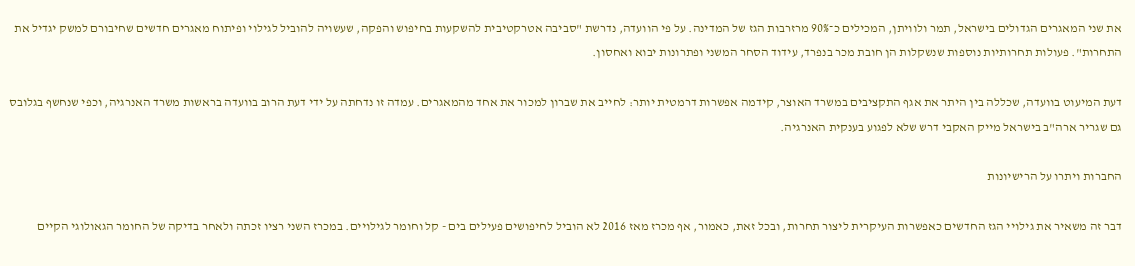את שני המאגרים הגדולים בישראל, תמר ולוויתן, המכילים כ־90% מרזרבות הגז של המדינה. על פי הוועדה, נדרשת "סביבה אטרקטיבית להשקעות בחיפוש והפקה, שעשויה להוביל לגילוי ופיתוח מאגרים חדשים שחיבורם למשק יגדיל את התחרות". פעולות תחרותיות נוספות שנשקלות הן חובת מכר בנפרד, עידוד הסחר המשני ופתרונות יבוא ואחסון.

דעת המיעוט בוועדה, שכללה בין היתר את אגף התקציבים במשרד האוצר, קידמה אפשרות דרמטית יותר: לחייב את שברון למכור את אחד מהמאגרים. עמדה זו נדחתה על ידי דעת הרוב בוועדה בראשות משרד האנרגיה, וכפי שנחשף בגלובס גם שגריר ארה"ב בישראל מייק האקבי דרש שלא לפגוע בענקית האנרגיה.

החברות ויתרו על הרישיונות

דבר זה משאיר את גילויי הגז החדשים כאפשרות העיקרית ליצור תחרות, ובכל זאת, כאמור, אף מכרז מאז 2016 לא הוביל לחיפושים פעילים בים - קל וחומר לגילויים. במכרז השני רציו זכתה ולאחר בדיקה של החומר הגאולוגי הקיים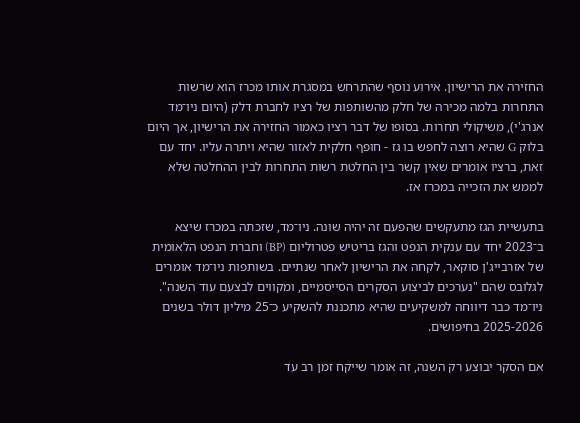החזירה את הרישיון. אירוע נוסף שהתרחש במסגרת אותו מכרז הוא שרשות התחרות בלמה מכירה של חלק מהשותפות של רציו לחברת דלק (היום ניו־מד אנרג'י), משיקולי תחרות. בסופו של דבר רציו כאמור החזירה את הרישיון, אך היום בלוק G שהיא רוצה לחפש בו גז - חופף חלקית לאזור שהיא ויתרה עליו. יחד עם זאת, ברציו אומרים שאין קשר בין החלטת רשות התחרות לבין ההחלטה שלא לממש את הזכייה במכרז אז.

בתעשיית הגז מתעקשים שהפעם זה יהיה שונה. ניו־מד, שזכתה במכרז שיצא ב־2023 יחד עם ענקית הנפט והגז בריטיש פטרוליום (BP) וחברת הנפט הלאומית של אזרבייג'ן סוקאר, לקחה את הרישיון לאחר שנתיים. בשותפות ניו־מד אומרים לגלובס שהם "נערכים לביצוע הסקרים הסייסמיים, ומקווים לבצעם עוד השנה". ניו־מד כבר דיווחה למשקיעים שהיא מתכננת להשקיע כ־25 מיליון דולר בשנים 2025-2026 בחיפושים.

אם הסקר יבוצע רק השנה, זה אומר שייקח זמן רב עד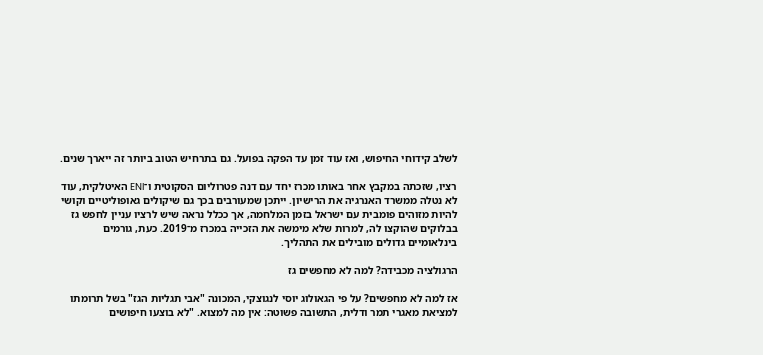לשלב קידוחי החיפוש, ואז עוד זמן עד הפקה בפועל. גם בתרחיש הטוב ביותר זה ייארך שנים.

רציו, שזכתה במקבץ אחר באותו מכרז יחד עם דנה פטרוליום הסקוטית ו־ENI האיטלקית, עוד לא נטלה ממשרד האנרגיה את הרישיון. ייתכן שמעורבים בכך גם שיקולים גאופוליטיים וקושי להיות מזוהים פומבית עם ישראל בזמן המלחמה, אך ככלל נראה שיש לרציו עניין לחפש גז בבלוקים שהוקצו לה, למרות שלא מימשה את הזכייה במכרז מ־2019. כעת, גורמים בינלאומיים גדולים מובילים את התהליך.

הרגולציה מכבידה? למה לא מחפשים גז

אז למה לא מחפשים? על פי הגאולוג יוסי לנגוצקי, המכונה "אבי תגליות הגז" בשל תרומתו למציאת מאגרי תמר ודלית, התשובה פשוטה: אין מה למצוא. "לא בוצעו חיפושים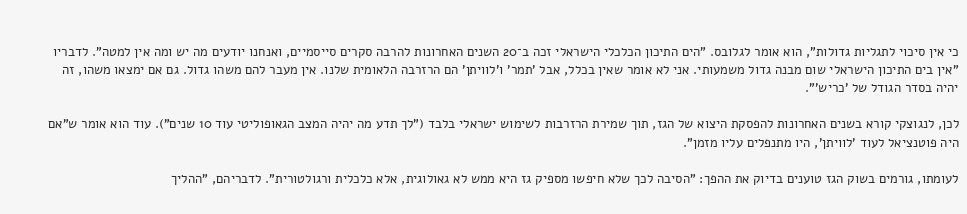כי אין סיכוי לתגליות גדולות", הוא אומר לגלובס. "הים התיכון הכלכלי הישראלי זכה ב־20 השנים האחרונות להרבה סקרים סייסמיים, ואנחנו יודעים מה יש ומה אין למטה". לדבריו "אין בים התיכון הישראלי שום מבנה גדול משמעותי. אני לא אומר שאין בכלל, אבל 'תמר' ו'לוויתן' הם הרזרבה הלאומית שלנו. אין מעבר להם משהו גדול. גם אם ימצאו משהו, זה יהיה בסדר הגודל של 'כריש'".

לכן, לנגוצקי קורא בשנים האחרונות להפסקת היצוא של הגז, תוך שמירת הרזרבות לשימוש ישראלי בלבד ("לך תדע מה יהיה המצב הגאופוליטי עוד 10 שנים"). עוד הוא אומר ש"אם היה פוטנציאל לעוד 'לוויתן', היו מתנפלים עליו מזמן".

לעומתו, גורמים בשוק הגז טוענים בדיוק את ההפך: "הסיבה לכך שלא חיפשו מספיק גז היא ממש לא גאולוגית, אלא כלכלית ורגולטורית". לדבריהם, "ההליך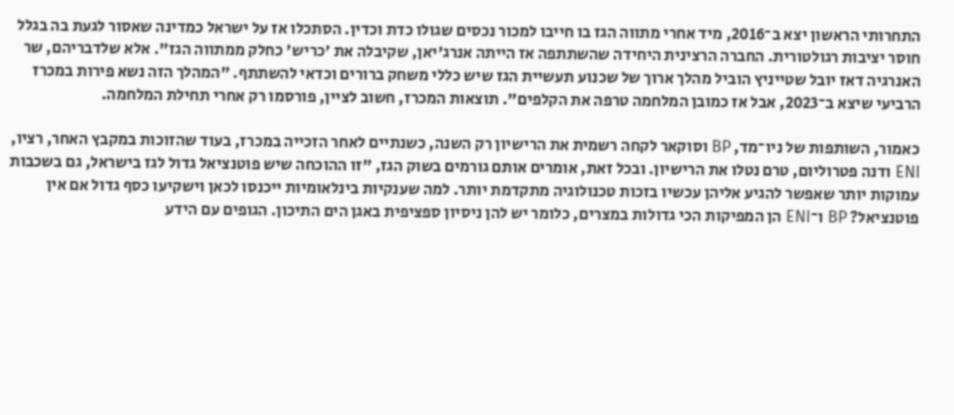התחרותי הראשון יצא ב־2016, מיד אחרי מתווה הגז בו חייבו למכור נכסים שגולו כדת וכדין. הסתכלו אז על ישראל כמדינה שאסור לגעת בה בגלל חוסר יציבות רגולטורית. החברה הרצינית היחידה שהשתתפה אז הייתה אנרג'יאן, שקיבלה את 'כריש' כחלק ממתווה הגז". אלא שלדבריהם, שר האנרגיה דאז יובל שטייניץ הוביל מהלך ארוך של שכנוע תעשיית הגז שיש כללי משחק ברורים וכדאי להשתתף. "המהלך הזה נשא פירות במכרז הרביעי שיצא ב־2023, אבל אז כמובן המלחמה טרפה את הקלפים". תוצאות המכרז, חשוב לציין, פורסמו רק אחרי תחילת המלחמה.

כאמור, השותפות של ניו־מד, BP וסוקאר לקחה רשמית את הרישיון רק השנה, כשנתיים לאחר הזכייה במכרז, בעוד שהזוכות במקבץ האחר, רציו, ENI ודנה פטרוליום, טרם נטלו את הרישיון. ובכל זאת, אומרים אותם גורמים בשוק הגז, "זו ההוכחה שיש פוטנציאל גדול לגז בישראל, גם בשכבות עמוקות יותר שאפשר להגיע אליהן עכשיו בזכות טכנולוגיה מתקדמת יותר. למה שענקיות בינלאומיות ייכנסו לכאן וישקיעו כסף גדול אם אין פוטנציאל? BP ו־ENI הן המפיקות הכי גדולות במצרים, כלומר יש להן ניסיון ספציפית באגן הים התיכון. הגופים עם הידע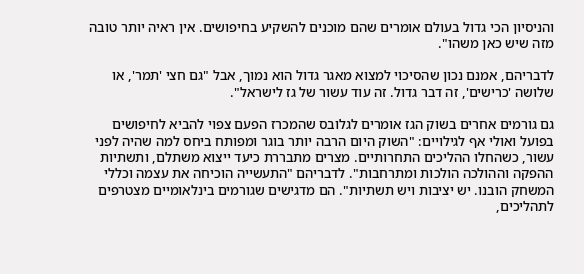והניסיון הכי גדול בעולם אומרים שהם מוכנים להשקיע בחיפושים. אין ראיה יותר טובה מזה שיש כאן משהו".

לדבריהם, אמנם נכון שהסיכוי למצוא מאגר גדול הוא נמוך, אבל "גם חצי 'תמר', או שלושה 'כרישים', זה דבר גדול. זה עוד עשור של גז לישראל".

גם גורמים אחרים בשוק הגז אומרים לגלובס שהמכרז הפעם צפוי להביא לחיפושים בפועל ואולי אף לגילויים: "השוק היום הרבה יותר בוגר ומפותח ביחס למה שהיה לפני עשור, כשהחלו ההליכים התחרותיים. מצרים מתבררת כיעד ייצוא משתלם, ותשתיות ההפקה וההולכה הולכות ומתרחבות". לדבריהם "התעשייה הוכיחה את עצמה וכללי המשחק הובנו. יש יציבות ויש תשתיות". הם מדגישים שגורמים בינלאומיים מצטרפים לתהליכים,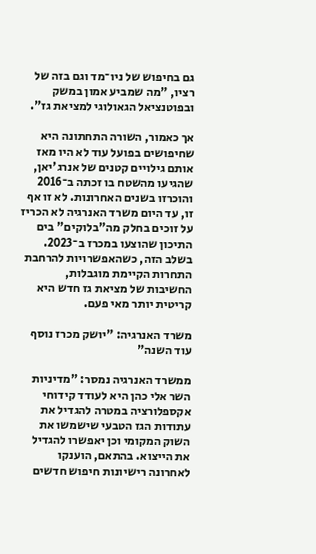גם בחיפוש של ניו־מד וגם בזה של רציו, "מה שמביע אמון במשק ובפוטנציאל הגאולוגי למציאת גז".

אך כאמור, השורה התחתונה היא שחיפושים בפועל עוד לא היו מאז אותם גילויים קטנים של אנרג'יאן, שהגיעו מהשטח בו זכתה ב־2016 והוכרזו בשנים האחרונות. לא זו אף זו, עד היום משרד האנרגיה לא הכריז על זוכים בחלק מה"בלוקים" בים התיכון שהוצעו במכרז ב־2023. בשלב הזה, כשהאפשרויות להרחבת התחרות הקיימת מוגבלות, החשיבות של מציאת גז חדש היא קריטית יותר מאי פעם.

משרד האנרגיה: "יושק מכרז נוסף עוד השנה"

ממשרד האנרגיה נמסר: "מדיניות השר אלי כהן היא לעודד קידוחי אקספלורציה במטרה להגדיל את עתודות הגז הטבעי שישמשו את השוק המקומי וכן יאפשרו להגדיל את הייצוא. בהתאם, הוענקו לאחרונה רישיונות חיפוש חדשים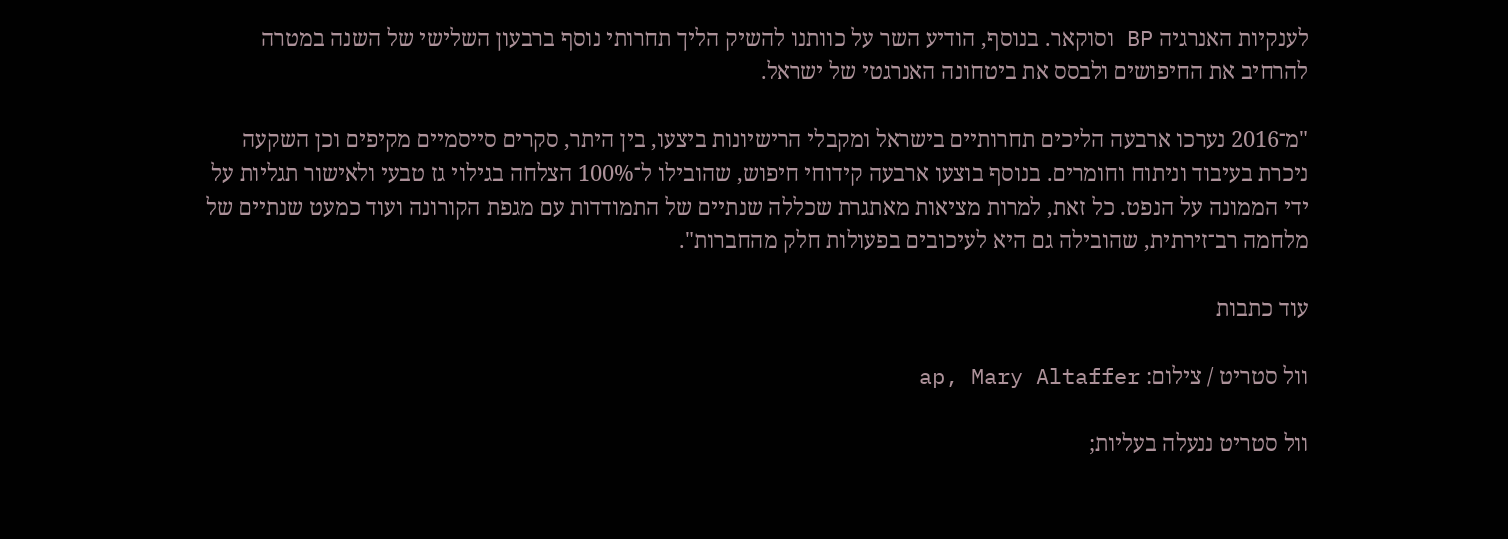לענקיות האנרגיה BP וסוקאר. בנוסף, הודיע השר על כוותנו להשיק הליך תחרותי נוסף ברבעון השלישי של השנה במטרה להרחיב את החיפושים ולבסס את ביטחונה האנרגטי של ישראל.

"מ־2016 נערכו ארבעה הליכים תחרותיים בישראל ומקבלי הרישיונות ביצעו, בין היתר, סקרים סייסמיים מקיפים וכן השקעה ניכרת בעיבוד וניתוח וחומרים. בנוסף בוצעו ארבעה קידוחי חיפוש, שהובילו ל־100% הצלחה בגילוי גז טבעי ולאישור תגליות על ידי הממונה על הנפט. כל זאת, למרות מציאות מאתגרת שכללה שנתיים של התמודדות עם מגפת הקורונה ועוד כמעט שנתיים של מלחמה רב־זירתית, שהובילה גם היא לעיכובים בפעולות חלק מהחברות".

עוד כתבות

וול סטריט / צילום: ap, Mary Altaffer

וול סטריט ננעלה בעליות;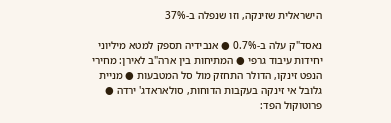הישראלית שזינקה, וזו שנפלה ב-37%

נאסד"ק עלה ב-0.7% ● אנבידיה תספק למטא מיליוני יחידות עיבוד גרפי ● המתיחות בין ארה"ב לאירן: מחירי הנפט זינקו, הדולר התחזק מול סל המטבעות ● מניית גלובל אי זינקה בעקבות הדוחות, סולאראדג' ירדה ● פרוטוקול הפד: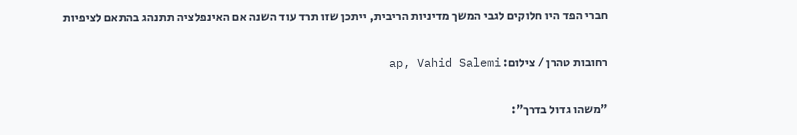חברי הפד היו חלוקים לגבי המשך מדיניות הריבית, ייתכן שזו תרד עוד השנה אם האינפלציה תתנהג בהתאם לציפיות

רחובות טהרן / צילום: ap, Vahid Salemi

"משהו גדול בדרך":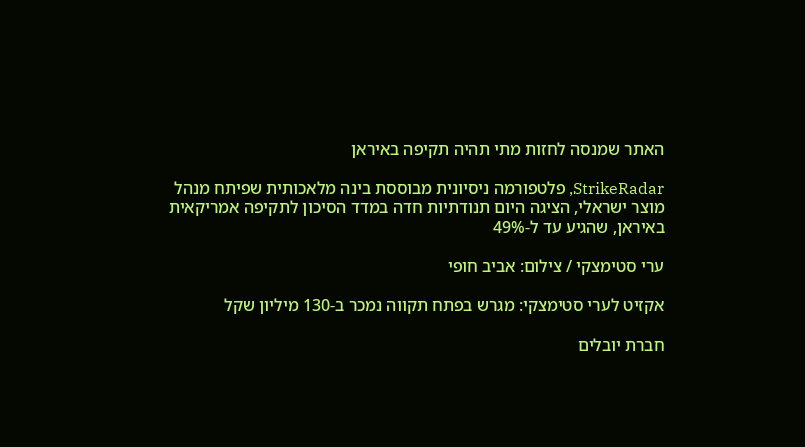האתר שמנסה לחזות מתי תהיה תקיפה באיראן

StrikeRadar, פלטפורמה ניסיונית מבוססת בינה מלאכותית שפיתח מנהל מוצר ישראלי, הציגה היום תנודתיות חדה במדד הסיכון לתקיפה אמריקאית באיראן, שהגיע עד ל-49%

ערי סטימצקי / צילום: אביב חופי

אקזיט לערי סטימצקי: מגרש בפתח תקווה נמכר ב-130 מיליון שקל

חברת יובלים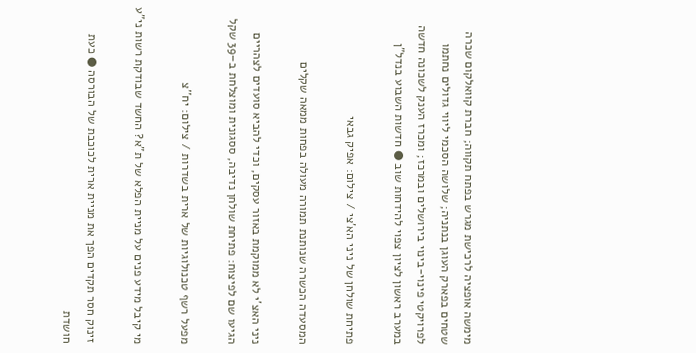מימשה אופציה לרכישת מגרש בפתח תקווה; חברת קוואלקום שכרה שטחים בפארק העוגן בנתניה; שלושה הסכמי ליווי גדולים נחתמו לפרויקטי פינוי-בינוי בירושלים ובמרכז; ומכרז הענק לשכונה חדשה במערב ראשון לציון צפוי להידחות שוב ● חדשות השבוע בנדל"ן

פתיחת שולחן של ניני הא'צי / צילום: אפיק גבאי

המסעדה הכשרה שנותנת תמורה מעולה בפחות ממאה שקלים

ניני האצ'י לא ממוקמת באזור עסקים, וכדי להביא סועדים לצהריים הגיעו שם לפיצוח: פתיחת שולחן נדיבה, ססגונית ומוצלחת ב–39 שקל

מפעל רשף טכנולוגיות של ארית בשדרות / צילום: יח''צ

מי קיבל מידע פנים על מניית הפלא של ת"א? החשד שבודקת רשות ני"ע

זינוק חסר תקדים הפך את מניית ארית לכוכבת של הבורסה ● כעת חושדת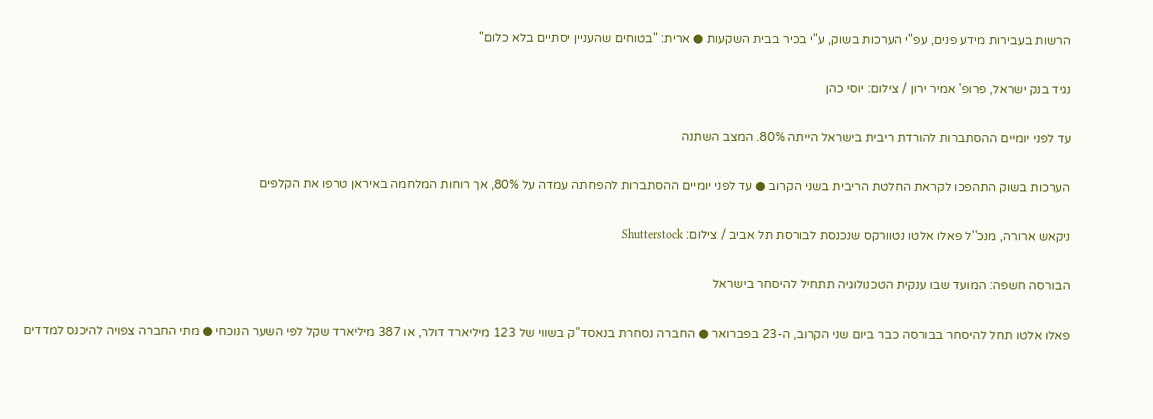הרשות בעבירות מידע פנים, עפ"י הערכות בשוק, ע"י בכיר בבית השקעות ● ארית: "בטוחים שהעניין יסתיים בלא כלום"

נגיד בנק ישראל, פרופ' אמיר ירון / צילום: יוסי כהן

עד לפני יומיים ההסתברות להורדת ריבית בישראל הייתה 80%. המצב השתנה

הערכות בשוק התהפכו לקראת החלטת הריבית בשני הקרוב ● עד לפני יומיים ההסתברות להפחתה עמדה על 80%, אך רוחות המלחמה באיראן טרפו את הקלפים

ניקאש ארורה, מנכ''ל פאלו אלטו נטוורקס שנכנסת לבורסת תל אביב / צילום: Shutterstock

הבורסה חשפה: המועד שבו ענקית הטכנולוגיה תתחיל להיסחר בישראל

פאלו אלטו תחל להיסחר בבורסה כבר ביום שני הקרוב, ה-23 בפברואר ● החברה נסחרת בנאסד"ק בשווי של 123 מיליארד דולר, או 387 מיליארד שקל לפי השער הנוכחי ● מתי החברה צפויה להיכנס למדדים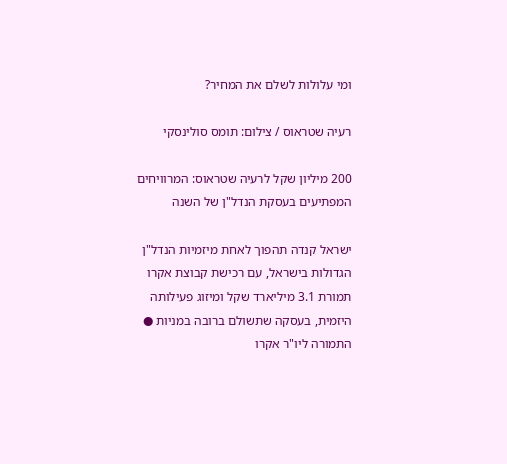ומי עלולות לשלם את המחיר?

רעיה שטראוס / צילום: תומס סולינסקי

200 מיליון שקל לרעיה שטראוס: המרוויחים המפתיעים בעסקת הנדל"ן של השנה

ישראל קנדה תהפוך לאחת מיזמיות הנדל"ן הגדולות בישראל, עם רכישת קבוצת אקרו תמורת 3.1 מיליארד שקל ומיזוג פעילותה היזמית, בעסקה שתשולם ברובה במניות ● התמורה ליו"ר אקרו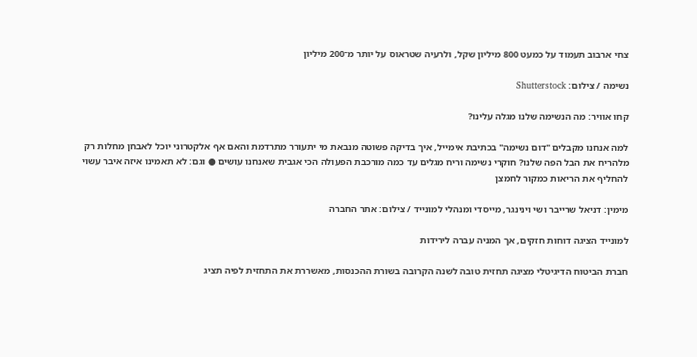צחי ארבוב תעמוד על כמעט 800 מיליון שקל, ולרעיה שטראוס על יותר מ־200 מיליון

נשימה / צילום: Shutterstock

קחו אוויר: מה הנשימה שלנו מגלה עלינו?

למה אנחנו מקבלים "דום נשימה" בכתיבת אימייל, איך בדיקה פשוטה מנבאת מי יתעורר מתרדמת והאם אף אלקטרוני יוכל לאבחן מחלות רק מלהריח את הבל הפה שלנו? חוקרי נשימה וריח מגלים עד כמה מורכבת הפעולה הכי אגבית שאנחנו עושים ● וגם: לא תאמינו איזה איבר עשוי להחליף את הריאות כמקור לחמצן

מימין: דניאל שרייבר ושי וינינגר, מייסדי ומנהלי למונייד / צילום: אתר החברה

למונייד הציגה דוחות חזקים, אך המניה עברה לירידות

חברת הביטוח הדיגיטלי מציגה תחזית טובה לשנה הקרובה בשורת ההכנסות, מאשררת את התחזית לפיה תציג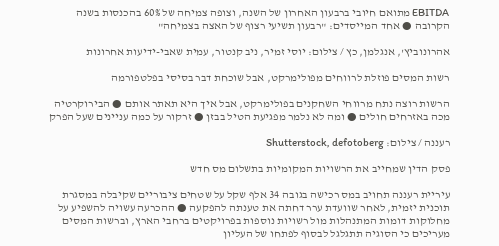EBITDA מתואם חיובי ברבעון האחרון של השנה, וצופה צמיחה של 60% בהכנסות בשנה הקרובה ● אחד המייסדים: "רבעון תשיעי רצוף של האצה בצמיחה"

אהרונוביץ', אנגלמן, כץ / צילום: יוסי זמיר, ניב קנטור, עמית שאבי-ידיעות אחרונות

רשות המסים פוזלת לרווחים מפולימרקט, אבל שוכחת דבר בסיסי בפלטפורמה

הרשות רוצה נתח מרווחי השחקנים בפולימרקט, אבל איך היא תאתר אותם ● הבירוקרטיה מכה באזרחים חולים ● ומה לא נלמר מפגיעת הטיל בבזן ● זרקור על כמה עניינים שעל הפרק

רעננה / צילום: Shutterstock, defotoberg

פסק הדין שמחייב את הרשויות המקומיות בתשלום מס חדש

עיריית רעננה תחויב במס רכישה בגובה 34 אלף שקל על שטחים ציבוריים שקיבלה במסגרת תוכנית יזמית, לאחר שוועדת ערר דחתה את טענתה להפקעה ● ההכרעה עשויה להשפיע על מחלוקות דומות המתנהלות מול רשויות נוספות בפרויקטים ברחבי הארץ, וברשות המסים מעריכים כי הסוגיה תתגלגל לבסוף לפתחו של העליון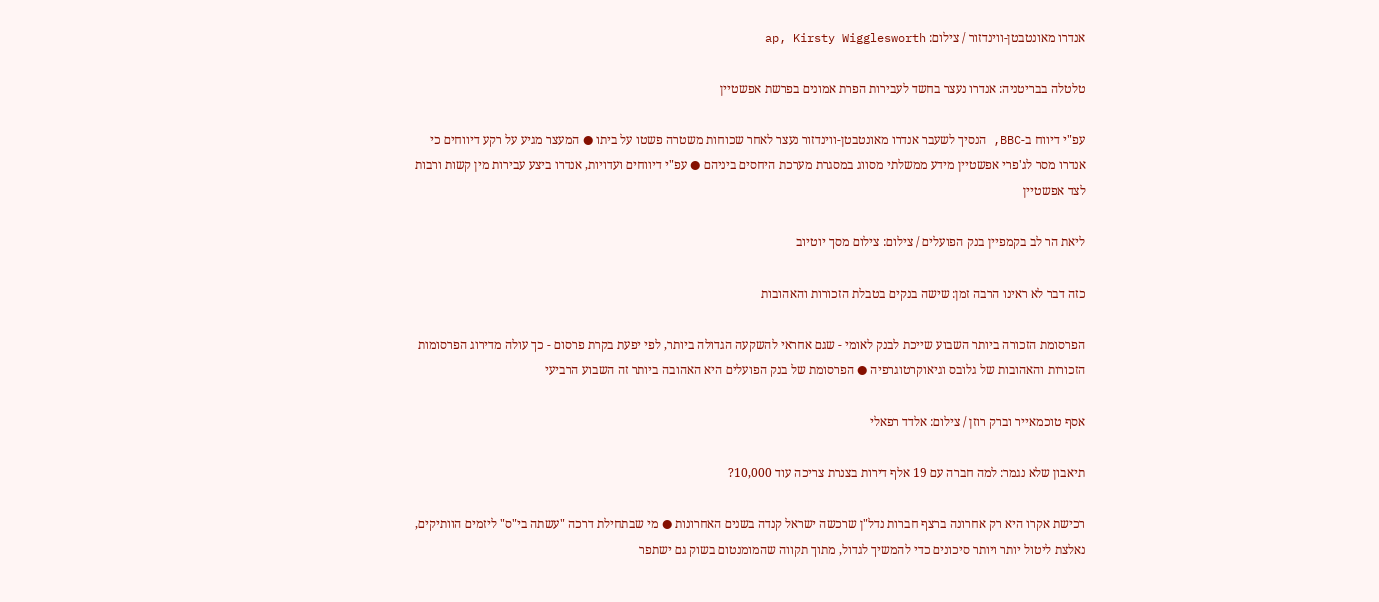אנדרו מאונטבטן-ווינדזור / צילום: ap, Kirsty Wigglesworth

טלטלה בבריטניה: אנדרו נעצר בחשד לעבירות הפרת אמונים בפרשת אפשטיין

עפ"י דיווח ב-BBC, הנסיך לשעבר אנדרו מאונטבטן-ווינדזור נעצר לאחר שכוחות משטרה פשטו על ביתו ● המעצר מגיע על רקע דיווחים כי אנדרו מסר לג'פרי אפשטיין מידע ממשלתי מסווג במסגרת מערכת היחסים ביניהם ● עפ"י דיווחים ועדויות, אנדרו ביצע עבירות מין קשות ורבות לצד אפשטיין

ליאת הר לב בקמפיין בנק הפועלים / צילום: צילום מסך יוטיוב

כזה דבר לא ראינו הרבה זמן: שישה בנקים בטבלת הזכורות והאהובות

הפרסומת הזכורה ביותר השבוע שייכת לבנק לאומי - שגם אחראי להשקעה הגדולה ביותר, לפי יפעת בקרת פרסום - כך עולה מדירוג הפרסומות הזכורות והאהובות של גלובס וגיאוקרטוגרפיה ● הפרסומת של בנק הפועלים היא האהובה ביותר זה השבוע הרביעי

אסף טוכמאייר וברק רוזן / צילום: אלדד רפאלי

תיאבון שלא נגמר: למה חברה עם 19 אלף דירות בצנרת צריכה עוד 10,000?

רכישת אקרו היא רק אחרונה ברצף חברות נדל"ן שרכשה ישראל קנדה בשנים האחרונות ● מי שבתחילת דרכה "עשתה בי"ס" ליזמים הוותיקים, נאלצת ליטול יותר ויותר סיכונים כדי להמשיך לגדול, מתוך תקווה שהמומנטום בשוק גם ישתפר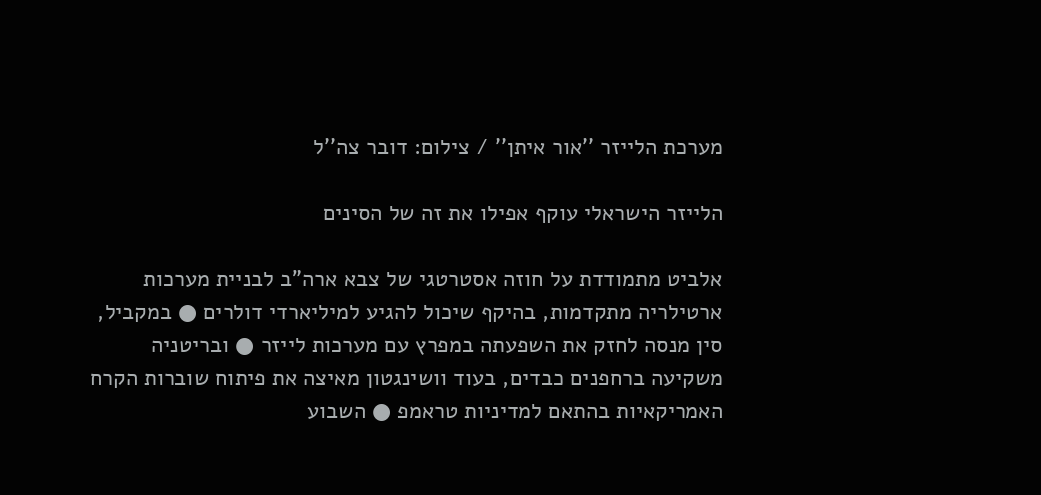מערכת הלייזר ''אור איתן'' / צילום: דובר צה''ל

הלייזר הישראלי עוקף אפילו את זה של הסינים

אלביט מתמודדת על חוזה אסטרטגי של צבא ארה"ב לבניית מערכות ארטילריה מתקדמות, בהיקף שיכול להגיע למיליארדי דולרים ● במקביל, סין מנסה לחזק את השפעתה במפרץ עם מערכות לייזר ● ובריטניה משקיעה ברחפנים כבדים, בעוד וושינגטון מאיצה את פיתוח שוברות הקרח האמריקאיות בהתאם למדיניות טראמפ ● השבוע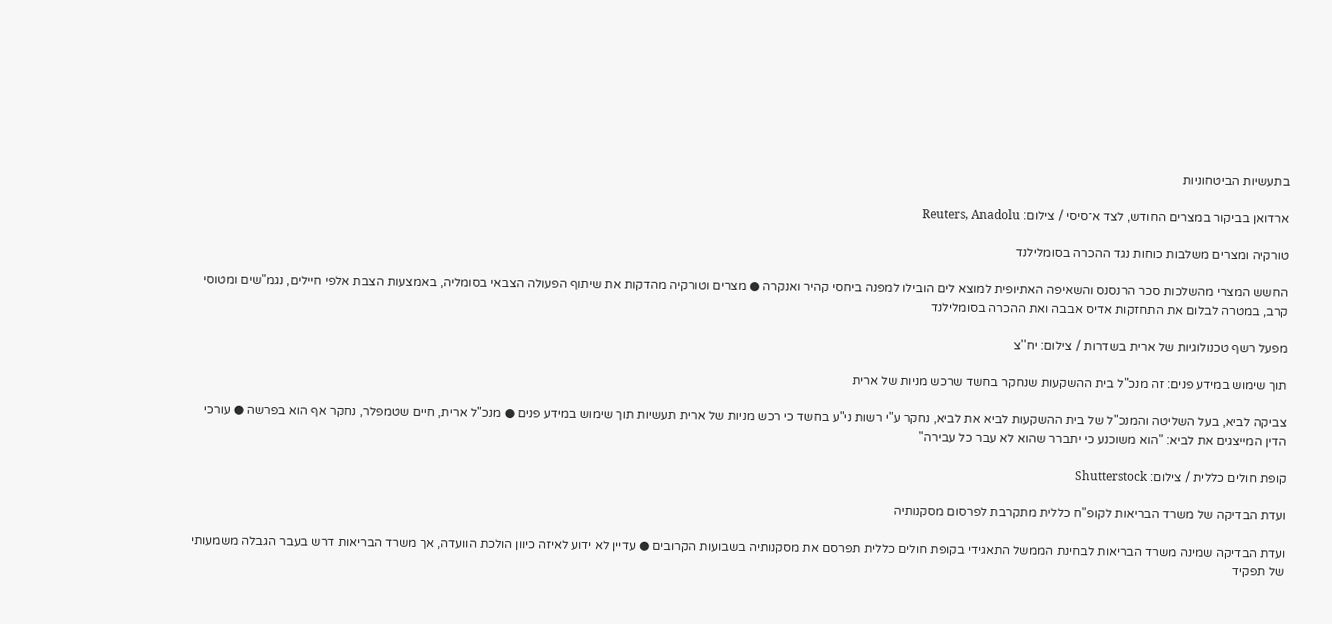בתעשיות הביטחוניות

ארדואן בביקור במצרים החודש, לצד א־סיסי / צילום: Reuters, Anadolu

טורקיה ומצרים משלבות כוחות נגד ההכרה בסומלילנד

החשש המצרי מהשלכות סכר הרנסנס והשאיפה האתיופית למוצא לים הובילו למפנה ביחסי קהיר ואנקרה ● מצרים וטורקיה מהדקות את שיתוף הפעולה הצבאי בסומליה, באמצעות הצבת אלפי חיילים, נגמ"שים ומטוסי קרב, במטרה לבלום את התחזקות אדיס אבבה ואת ההכרה בסומלילנד

מפעל רשף טכנולוגיות של ארית בשדרות / צילום: יח''צ

תוך שימוש במידע פנים: זה מנכ"ל בית ההשקעות שנחקר בחשד שרכש מניות של ארית

צביקה לביא, בעל השליטה והמנכ"ל של בית ההשקעות לביא את לביא, נחקר ע"י רשות ני"ע בחשד כי רכש מניות של ארית תעשיות תוך שימוש במידע פנים ● מנכ"ל ארית, חיים שטמפלר, נחקר אף הוא בפרשה ● עורכי הדין המייצגים את לביא: "הוא משוכנע כי יתברר שהוא לא עבר כל עבירה"

קופת חולים כללית / צילום: Shutterstock

ועדת הבדיקה של משרד הבריאות לקופ"ח כללית מתקרבת לפרסום מסקנותיה

ועדת הבדיקה שמינה משרד הבריאות לבחינת הממשל התאגידי בקופת חולים כללית תפרסם את מסקנותיה בשבועות הקרובים ● עדיין לא ידוע לאיזה כיוון הולכת הוועדה, אך משרד הבריאות דרש בעבר הגבלה משמעותי של תפקיד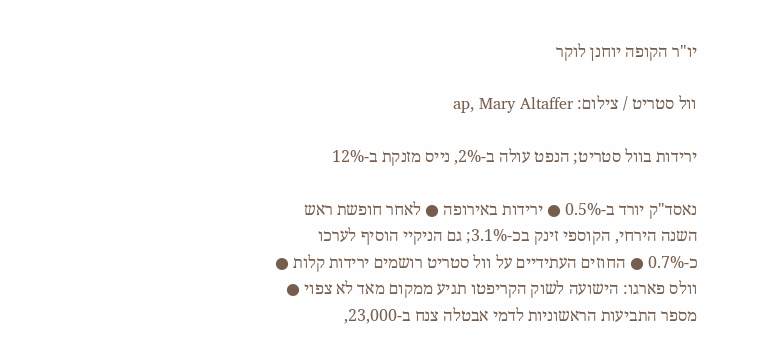יו"ר הקופה יוחנן לוקר

וול סטריט / צילום: ap, Mary Altaffer

ירידות בוול סטריט; הנפט עולה ב-2%, נייס מזנקת ב-12%

נאסד"ק יורד ב-0.5% ● ירידות באירופה ● לאחר חופשת ראש השנה הירחי, הקוספי זינק בכ-3.1%; גם הניקיי הוסיף לערכו כ-0.7% ● החוזים העתידיים על וול סטריט רושמים ירידות קלות ● וולס פארגו: הישועה לשוק הקריפטו תגיע ממקום מאד לא צפוי ● מספר התביעות הראשוניות לדמי אבטלה צנח ב-23,000,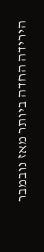הירידה החדה ביותר מאז נובמבר